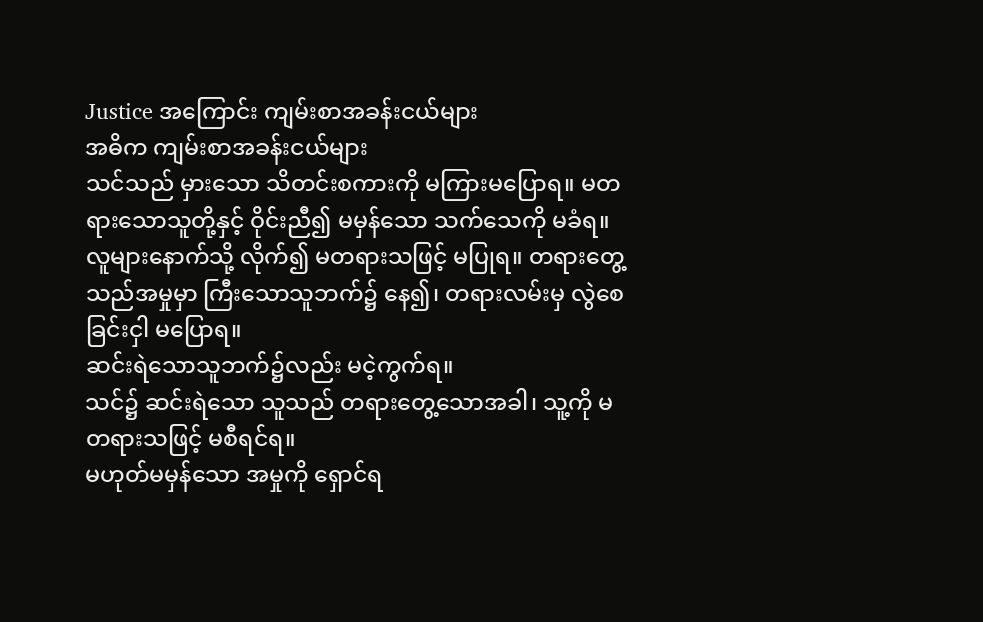Justice အကြောင်း ကျမ်းစာအခန်းငယ်များ
အဓိက ကျမ်းစာအခန်းငယ်များ
သင်သည် မှားသော သိတင်းစကားကို မကြားမပြောရ။ မတရားသောသူတို့နှင့် ဝိုင်းညီ၍ မမှန်သော သက်သေကို မခံရ။
လူများနောက်သို့ လိုက်၍ မတရားသဖြင့် မပြုရ။ တရားတွေ့သည်အမှုမှာ ကြီးသောသူဘက်၌ နေ၍၊ တရားလမ်းမှ လွဲစေခြင်းငှါ မပြောရ။
ဆင်းရဲသောသူဘက်၌လည်း မငဲ့ကွက်ရ။
သင်၌ ဆင်းရဲသော သူသည် တရားတွေ့သောအခါ၊ သူ့ကို မတရားသဖြင့် မစီရင်ရ။
မဟုတ်မမှန်သော အမှုကို ရှောင်ရ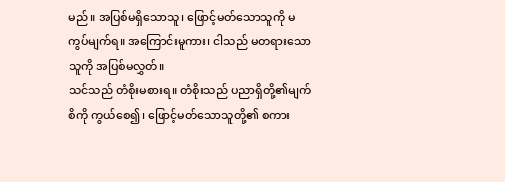မည်။ အပြစ်မရှိသောသူ၊ ဖြောင့်မတ်သောသူကို မကွပ်မျက်ရ။ အကြောင်းမူကား၊ ငါသည် မတရားသော သူကို အပြစ်မလွှတ်။
သင်သည် တံစိုးမစားရ။ တံစိုးသည် ပညာရှိတို့၏မျက်စိကို ကွယ်စေ၍၊ ဖြောင့်မတ်သောသူတို့၏ စကား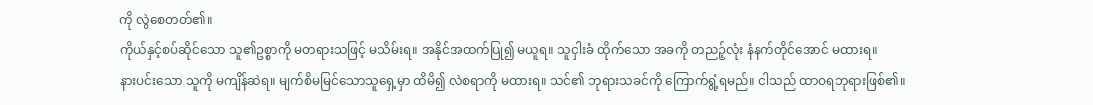ကို လွဲစေတတ်၏။
ကိုယ်နှင့်စပ်ဆိုင်သော သူ၏ဥစ္စာကို မတရားသဖြင့် မသိမ်းရ။ အနိုင်အထက်ပြု၍ မယူရ။ သူငှါးခံ ထိုက်သော အခကို တညဉ့်လုံး နံနက်တိုင်အောင် မထားရ။
နားပင်းသော သူကို မကျိန်ဆဲရ။ မျက်စိမမြင်သောသူရှေ့မှာ ထိမိ၍ လဲစရာကို မထားရ။ သင်၏ ဘုရားသခင်ကို ကြောက်ရွံ့ရမည်။ ငါသည် ထာဝရဘုရားဖြစ်၏။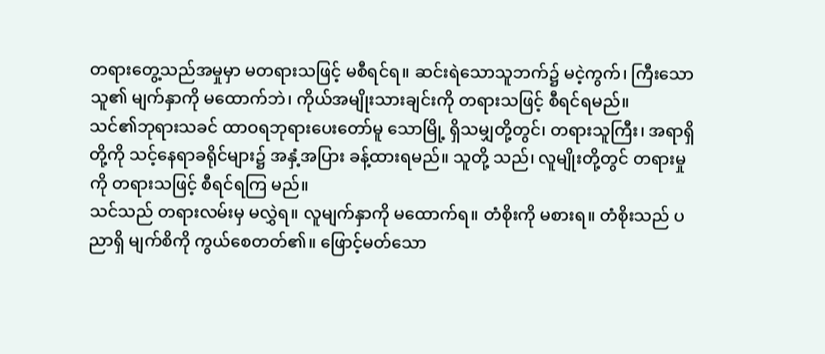တရားတွေ့သည်အမှုမှာ မတရားသဖြင့် မစီရင်ရ။ ဆင်းရဲသောသူဘက်၌ မငဲ့ကွက်၊ ကြီးသောသူ၏ မျက်နှာကို မထောက်ဘဲ၊ ကိုယ်အမျိုးသားချင်းကို တရားသဖြင့် စီရင်ရမည်။
သင်၏ဘုရားသခင် ထာဝရဘုရားပေးတော်မူ သောမြို့ ရှိသမျှတို့တွင်၊ တရားသူကြီး၊ အရာရှိတို့ကို သင့်နေရာခရိုင်များ၌ အနှံ့အပြား ခန့်ထားရမည်။ သူတို့ သည်၊ လူမျိုးတို့တွင် တရားမှုကို တရားသဖြင့် စီရင်ရကြ မည်။
သင်သည် တရားလမ်းမှ မလွှဲရ။ လူမျက်နှာကို မထောက်ရ။ တံစိုးကို မစားရ။ တံစိုးသည် ပညာရှိ မျက်စိကို ကွယ်စေတတ်၏။ ဖြောင့်မတ်သော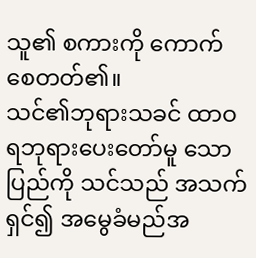သူ၏ စကားကို ကောက်စေတတ်၏။
သင်၏ဘုရားသခင် ထာဝရဘုရားပေးတော်မူ သောပြည်ကို သင်သည် အသက်ရှင်၍ အမွေခံမည်အ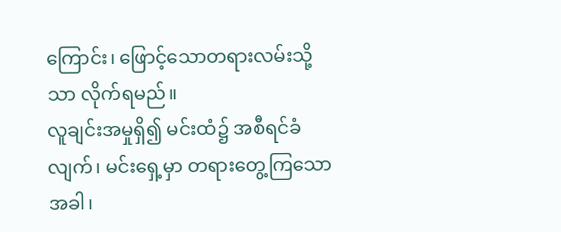ကြောင်း၊ ဖြောင့်သောတရားလမ်းသို့သာ လိုက်ရမည်။
လူချင်းအမှုရှိ၍ မင်းထံ၌ အစီရင်ခံလျက်၊ မင်းရှေ့မှာ တရားတွေ့ကြသောအခါ၊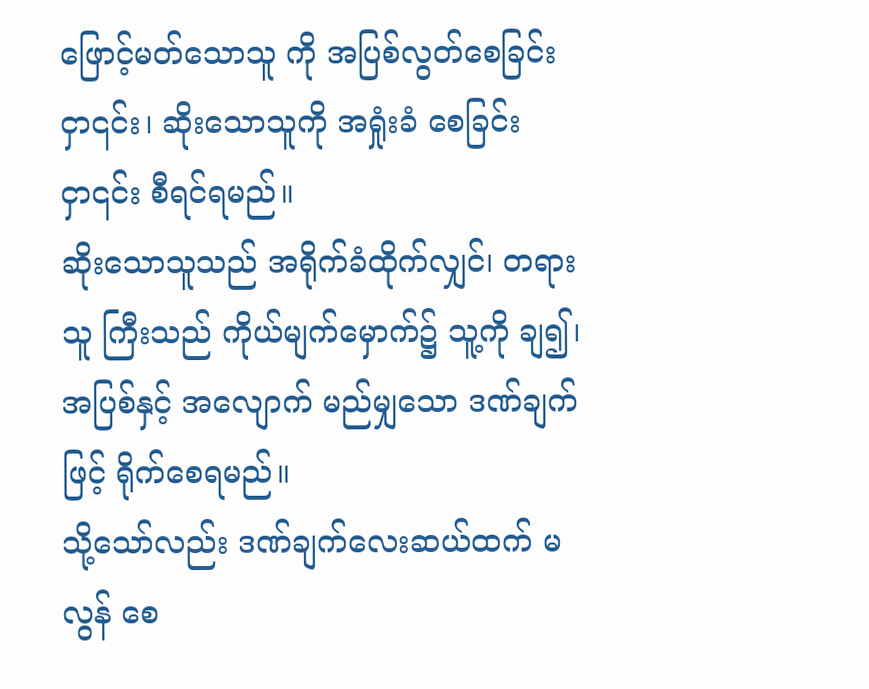ဖြောင့်မတ်သောသူ ကို အပြစ်လွတ်စေခြင်းငှာ၎င်း၊ ဆိုးသောသူကို အရှုံးခံ စေခြင်းငှာ၎င်း စီရင်ရမည်။
ဆိုးသောသူသည် အရိုက်ခံထိုက်လျှင်၊ တရားသူ ကြီးသည် ကိုယ်မျက်မှောက်၌ သူ့ကို ချ၍၊ အပြစ်နှင့် အလျောက် မည်မျှသော ဒဏ်ချက်ဖြင့် ရိုက်စေရမည်။
သို့သော်လည်း ဒဏ်ချက်လေးဆယ်ထက် မလွန် စေ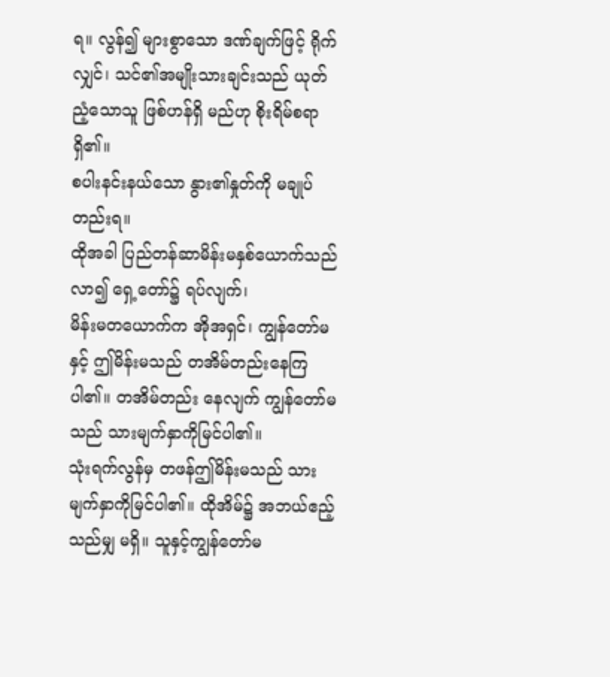ရ။ လွန်၍ များစွာသော ဒဏ်ချက်ဖြင့် ရိုက်လျှင်၊ သင်၏အမျိုးသားချင်းသည် ယုတ်ညံ့သောသူ ဖြစ်ဟန်ရှိ မည်ဟု စိုးရိမ်စရာရှိ၏။
စပါးနင်းနယ်သော နွား၏နှုတ်ကို မချုပ်တည်းရ။
ထိုအခါ ပြည်တန်ဆာမိန်းမနှစ်ယောက်သည် လာ၍ ရှေ့တော်၌ ရပ်လျက်၊
မိန်းမတယောက်က အိုအရှင်၊ ကျွန်တော်မနှင့် ဤမိန်းမသည် တအိမ်တည်းနေကြပါ၏။ တအိမ်တည်း နေလျက် ကျွန်တော်မသည် သားမျက်နှာကိုမြင်ပါ၏။
သုံးရက်လွန်မှ တဖန်ဤမိန်းမသည် သား မျက်နှာကိုမြင်ပါ၏။ ထိုအိမ်၌ အဘယ်ဧည့်သည်မျှ မရှိ။ သူနှင့်ကျွန်တော်မ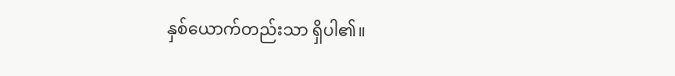နှစ်ယောက်တည်းသာ ရှိပါ၏။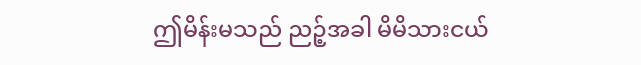ဤမိန်းမသည် ညဉ့်အခါ မိမိသားငယ်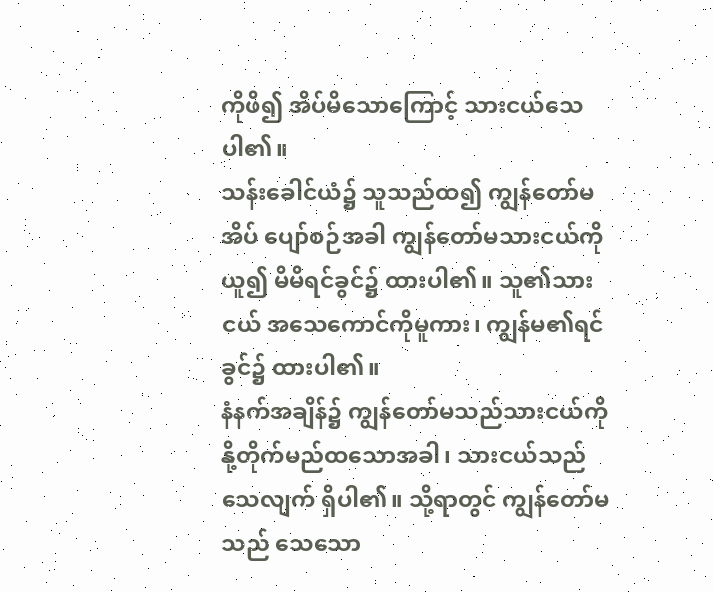ကိုဖိ၍ အိပ်မိသောကြောင့် သားငယ်သေပါ၏။
သန်းခေါင်ယံ၌ သူသည်ထ၍ ကျွန်တော်မ အိပ် ပျော်စဉ်အခါ ကျွန်တော်မသားငယ်ကိုယူ၍ မိမိရင်ခွင်၌ ထားပါ၏။ သူ၏သားငယ် အသေကောင်ကိုမူကား၊ ကျွန်မ၏ရင်ခွင်၌ ထားပါ၏။
နံနက်အချိန်၌ ကျွန်တော်မသည်သားငယ်ကို နို့တိုက်မည်ထသောအခါ၊ သားငယ်သည် သေလျက် ရှိပါ၏။ သို့ရာတွင် ကျွန်တော်မသည် သေသော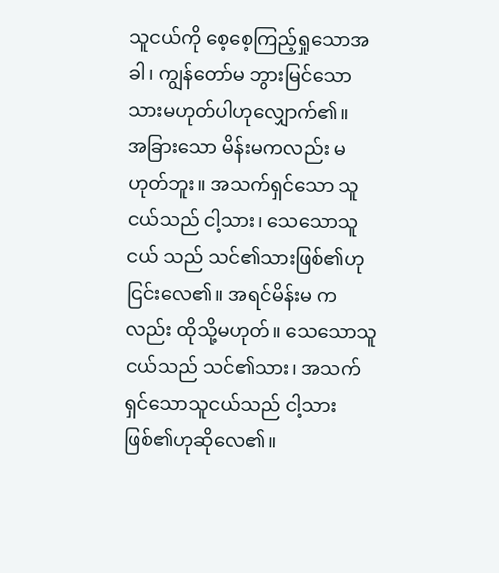သူငယ်ကို စေ့စေ့ကြည့်ရှုသောအခါ၊ ကျွန်တော်မ ဘွားမြင်သော သားမဟုတ်ပါဟုလျှောက်၏။
အခြားသော မိန်းမကလည်း မဟုတ်ဘူး။ အသက်ရှင်သော သူငယ်သည် ငါ့သား၊ သေသောသူငယ် သည် သင်၏သားဖြစ်၏ဟု ငြင်းလေ၏။ အရင်မိန်းမ ကလည်း ထိုသို့မဟုတ်။ သေသောသူငယ်သည် သင်၏သား၊ အသက်ရှင်သောသူငယ်သည် ငါ့သား ဖြစ်၏ဟုဆိုလေ၏။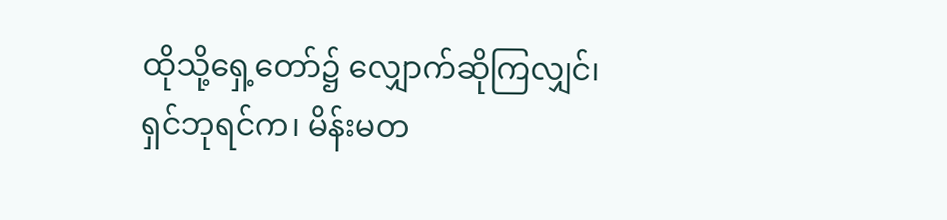ထိုသို့ရှေ့တော်၌ လျှောက်ဆိုကြလျှင်၊
ရှင်ဘုရင်က၊ မိန်းမတ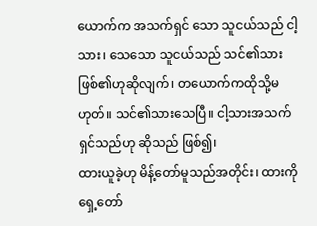ယောက်က အသက်ရှင် သော သူငယ်သည် ငါ့သား၊ သေသော သူငယ်သည် သင်၏သားဖြစ်၏ဟုဆိုလျက်၊ တယောက်ကထိုသို့မဟုတ်။ သင်၏သားသေပြီ။ ငါ့သားအသက်ရှင်သည်ဟု ဆိုသည် ဖြစ်၍၊
ထားယူခဲ့ဟု မိန့်တော်မူသည်အတိုင်း၊ ထားကို ရှေ့တော်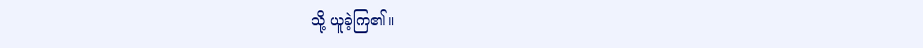သို့ ယူခဲ့ကြ၏။